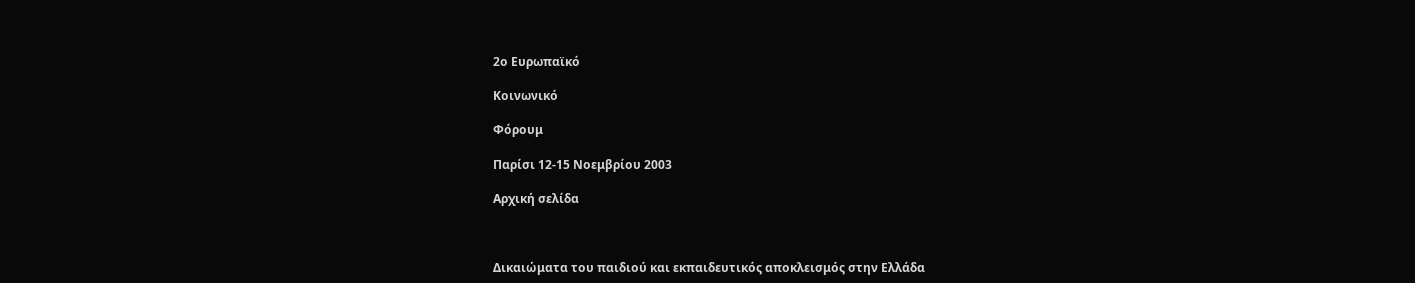2ο Ευρωπαϊκό

Κοινωνικό

Φόρουμ

Παρίσι 12-15 Νοεμβρίου 2003

Αρχική σελίδα



Δικαιώματα του παιδιού και εκπαιδευτικός αποκλεισμός στην Ελλάδα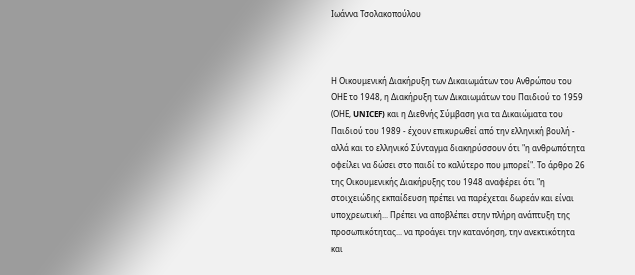Ιωάννα Τσολακοπούλου



Η Οικουμενική Διακήρυξη των Δικαιωμάτων του Ανθρώπου του ΟΗΕ το 1948, η Διακήρυξη των Δικαιωμάτων του Παιδιού το 1959 (ΟΗΕ, UNICEF) και η Διεθνής Σύμβαση για τα Δικαιώματα του Παιδιού του 1989 - έχουν επικυρωθεί από την ελληνική βουλή - αλλά και το ελληνικό Σύνταγμα διακηρύσσουν ότι "η ανθρωπότητα οφείλει να δώσει στο παιδί το καλύτερο που μπορεί". Το άρθρο 26 της Οικουμενικής Διακήρυξης του 1948 αναφέρει ότι "η στοιχειώδης εκπαίδευση πρέπει να παρέχεται δωρεάν και είναι υποχρεωτική... Πρέπει να αποβλέπει στην πλήρη ανάπτυξη της προσωπικότητας... να προάγει την κατανόηση, την ανεκτικότητα και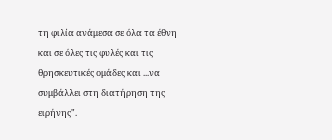τη φιλία ανάμεσα σε όλα τα έθνη και σε όλες τις φυλές και τις θρησκευτικές ομάδες και ...να συμβάλλει στη διατήρηση της ειρήνης".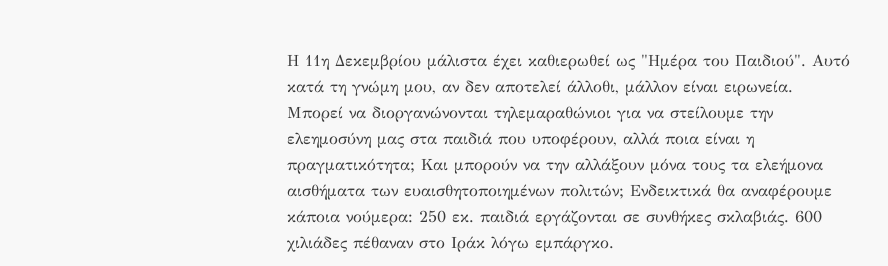Η 11η Δεκεμβρίου μάλιστα έχει καθιερωθεί ως "Ημέρα του Παιδιού". Αυτό κατά τη γνώμη μου, αν δεν αποτελεί άλλοθι, μάλλον είναι ειρωνεία. Μπορεί να διοργανώνονται τηλεμαραθώνιοι για να στείλουμε την ελεημοσύνη μας στα παιδιά που υποφέρουν, αλλά ποια είναι η πραγματικότητα; Και μπορούν να την αλλάξουν μόνα τους τα ελεήμονα αισθήματα των ευαισθητοποιημένων πολιτών; Ενδεικτικά θα αναφέρουμε κάποια νούμερα: 250 εκ. παιδιά εργάζονται σε συνθήκες σκλαβιάς. 600 χιλιάδες πέθαναν στο Ιράκ λόγω εμπάργκο.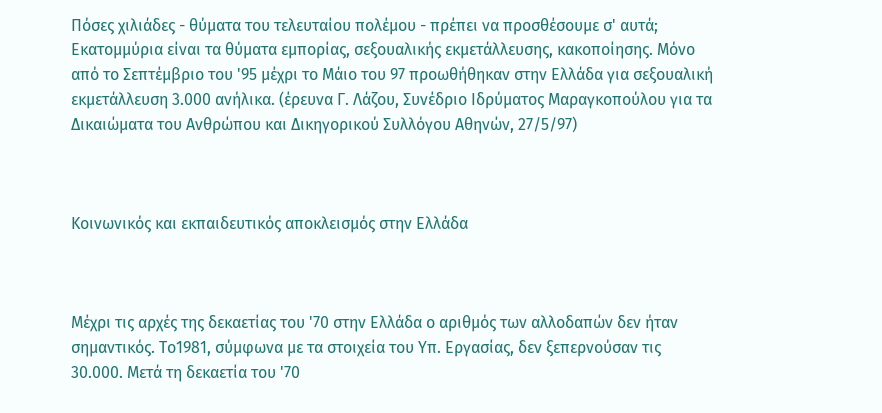Πόσες χιλιάδες - θύματα του τελευταίου πολέμου - πρέπει να προσθέσουμε σ' αυτά; Εκατομμύρια είναι τα θύματα εμπορίας, σεξουαλικής εκμετάλλευσης, κακοποίησης. Μόνο από το Σεπτέμβριο του '95 μέχρι το Μάιο του 97 προωθήθηκαν στην Ελλάδα για σεξουαλική εκμετάλλευση 3.000 ανήλικα. (έρευνα Γ. Λάζου, Συνέδριο Ιδρύματος Μαραγκοπούλου για τα Δικαιώματα του Ανθρώπου και Δικηγορικού Συλλόγου Αθηνών, 27/5/97)



Κοινωνικός και εκπαιδευτικός αποκλεισμός στην Ελλάδα



Μέχρι τις αρχές της δεκαετίας του '70 στην Ελλάδα ο αριθμός των αλλοδαπών δεν ήταν σημαντικός. Το1981, σύμφωνα με τα στοιχεία του Υπ. Εργασίας, δεν ξεπερνούσαν τις 30.000. Μετά τη δεκαετία του '70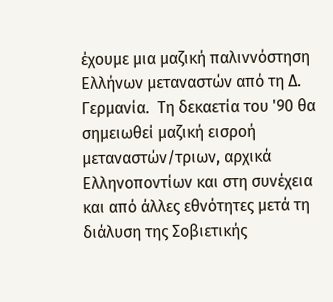έχουμε μια μαζική παλιννόστηση Ελλήνων μεταναστών από τη Δ. Γερμανία.  Τη δεκαετία του '90 θα σημειωθεί μαζική εισροή μεταναστών/τριων, αρχικά Ελληνοποντίων και στη συνέχεια και από άλλες εθνότητες μετά τη διάλυση της Σοβιετικής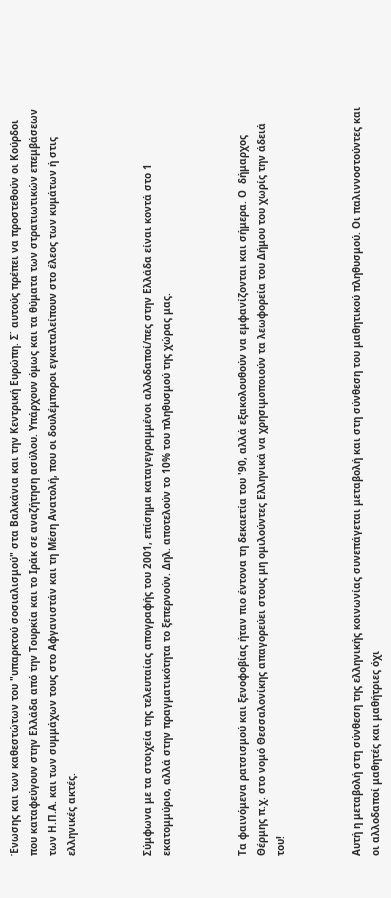Ένωσης και των καθεστώτων του "υπαρκτού σοσιαλισμού" στα Βαλκάνια και την Κεντρική Ευρώπη. Σ΄ αυτούς πρέπει να προστεθούν οι Κούρδοι που καταφεύγουν στην Ελλάδα από την Τουρκία και το Ιράκ σε αναζήτηση ασύλου. Υπάρχουν όμως και τα θύματα των στρατιωτικών επεμβάσεων των Η.Π.Α. και των συμμάχων τους στο Αφγανιστάν και τη Μέση Ανατολή, που οι δουλέμποροι εγκαταλείπουν στο έλεος των κυμάτων ή στις ελληνικές ακτές.



Σύμφωνα με τα στοιχεία της τελευταίας απογραφής του 2001, επίσημα καταγεγραμμένοι αλλοδαποί/πες στην Ελλάδα είναι κοντά στο 1 εκατομμύριο, αλλά στην πραγματικότητα το ξεπερνούν. Δηλ. αποτελούν το 10% του πληθυσμού της χώρας μας.



Τα φαινόμενα ρατσισμού και ξενοφοβίας ήταν πιο έντονα τη δεκαετία του '90, αλλά εξακολουθούν να εμφανίζονται και σήμερα. Ο  δήμαρχος Θέρμης π.χ. στο νομό Θεσσαλονίκης απαγορεύει στους μη ομιλούντες Ελληνικά να χρησιμοποιούν τα λεωφορεία του Δήμου του χωρίς την άδειά του!



Αυτή η μεταβολή στη σύνθεση της ελληνικής κοινωνίας συνεπάγεται μεταβολή και στη σύνθεση του μαθητικού πληθυσμού. Οι παλιννοστούντες και οι αλλοδαποί μαθητές και μαθήτριες όχι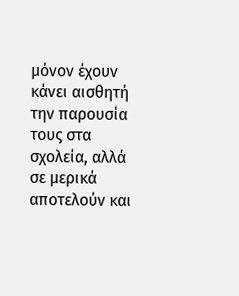μόνον έχουν κάνει αισθητή την παρουσία τους στα σχολεία, αλλά σε μερικά αποτελούν και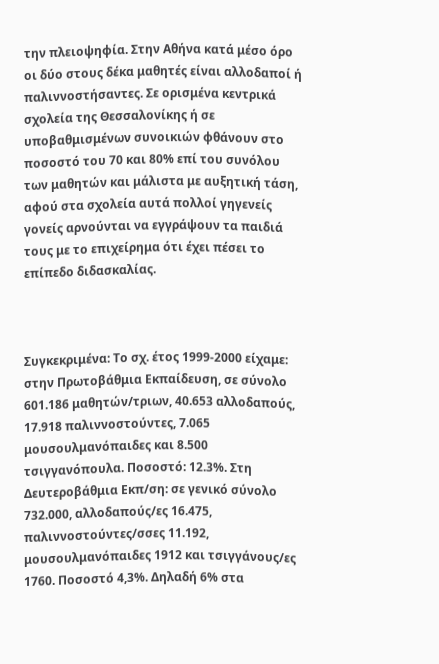την πλειοψηφία. Στην Αθήνα κατά μέσο όρο οι δύο στους δέκα μαθητές είναι αλλοδαποί ή παλιννοστήσαντες. Σε ορισμένα κεντρικά σχολεία της Θεσσαλονίκης ή σε υποβαθμισμένων συνοικιών φθάνουν στο ποσοστό του 70 και 80% επί του συνόλου των μαθητών και μάλιστα με αυξητική τάση, αφού στα σχολεία αυτά πολλοί γηγενείς γονείς αρνούνται να εγγράψουν τα παιδιά τους με το επιχείρημα ότι έχει πέσει το επίπεδο διδασκαλίας.



Συγκεκριμένα: Το σχ. έτος 1999-2000 είχαμε: στην Πρωτοβάθμια Εκπαίδευση, σε σύνολο 601.186 μαθητών/τριων, 40.653 αλλοδαπούς, 17.918 παλιννοστούντες, 7.065 μουσουλμανόπαιδες και 8.500 τσιγγανόπουλα. Ποσοστό: 12.3%. Στη Δευτεροβάθμια Εκπ/ση: σε γενικό σύνολο 732.000, αλλοδαπούς/ες 16.475, παλιννοστούντες/σσες 11.192, μουσουλμανόπαιδες 1912 και τσιγγάνους/ες 1760. Ποσοστό 4,3%. Δηλαδή 6% στα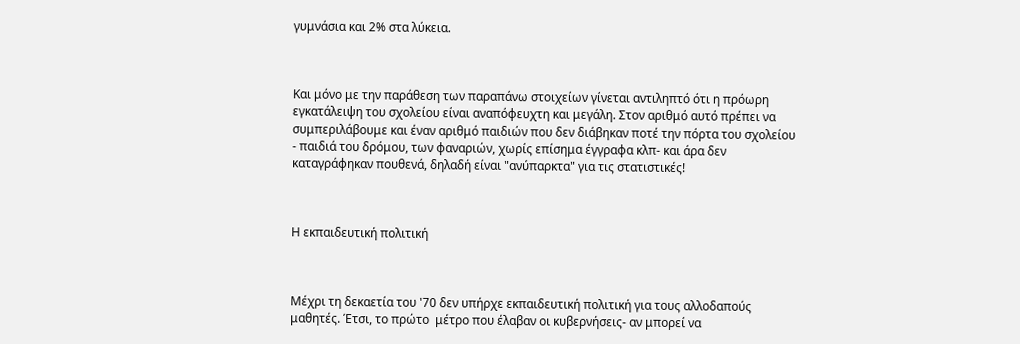γυμνάσια και 2% στα λύκεια.



Και μόνο με την παράθεση των παραπάνω στοιχείων γίνεται αντιληπτό ότι η πρόωρη εγκατάλειψη του σχολείου είναι αναπόφευχτη και μεγάλη. Στον αριθμό αυτό πρέπει να συμπεριλάβουμε και έναν αριθμό παιδιών που δεν διάβηκαν ποτέ την πόρτα του σχολείου - παιδιά του δρόμου, των φαναριών, χωρίς επίσημα έγγραφα κλπ- και άρα δεν καταγράφηκαν πουθενά, δηλαδή είναι "ανύπαρκτα" για τις στατιστικές!



Η εκπαιδευτική πολιτική



Μέχρι τη δεκαετία του '70 δεν υπήρχε εκπαιδευτική πολιτική για τους αλλοδαπούς μαθητές. Έτσι, το πρώτο  μέτρο που έλαβαν οι κυβερνήσεις- αν μπορεί να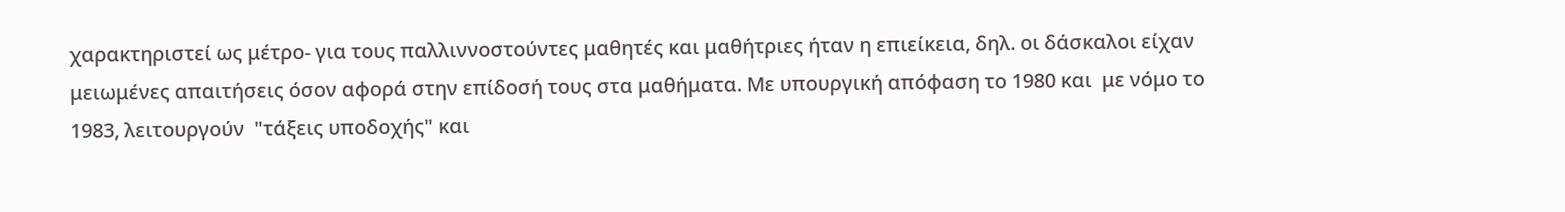χαρακτηριστεί ως μέτρο- για τους παλλιννοστούντες μαθητές και μαθήτριες ήταν η επιείκεια, δηλ. οι δάσκαλοι είχαν μειωμένες απαιτήσεις όσον αφορά στην επίδοσή τους στα μαθήματα. Με υπουργική απόφαση το 1980 και  με νόμο το 1983, λειτουργούν  "τάξεις υποδοχής" και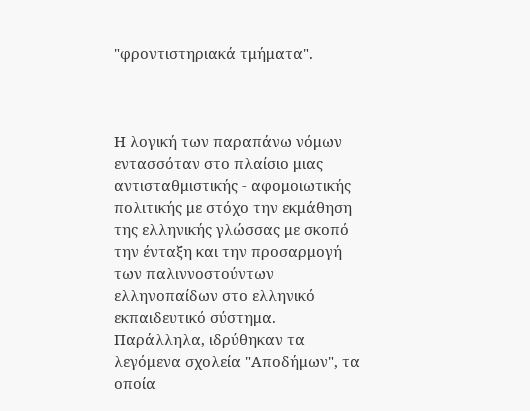"φροντιστηριακά τμήματα".



Η λογική των παραπάνω νόμων εντασσόταν στο πλαίσιο μιας αντισταθμιστικής - αφομοιωτικής πολιτικής με στόχο την εκμάθηση της ελληνικής γλώσσας με σκοπό την ένταξη και την προσαρμογή των παλιννοστούντων ελληνοπαίδων στο ελληνικό εκπαιδευτικό σύστημα. Παράλληλα, ιδρύθηκαν τα λεγόμενα σχολεία "Αποδήμων", τα οποία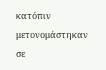κατόπιν μετονομάστηκαν σε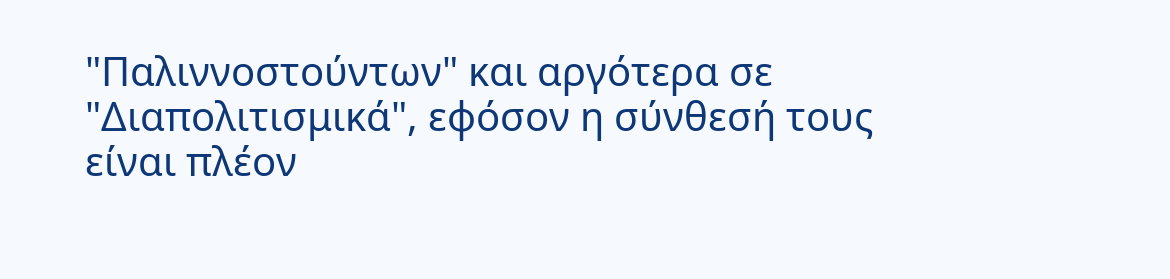"Παλιννοστούντων" και αργότερα σε "Διαπολιτισμικά", εφόσον η σύνθεσή τους είναι πλέον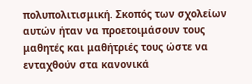πολυπολιτισμική. Σκοπός των σχολείων αυτών ήταν να προετοιμάσουν τους μαθητές και μαθήτριές τους ώστε να ενταχθούν στα κανονικά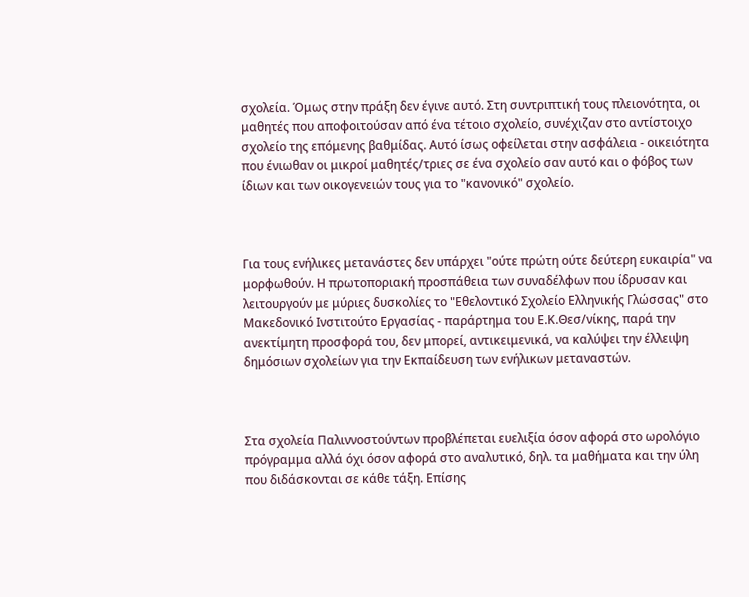σχολεία. Όμως στην πράξη δεν έγινε αυτό. Στη συντριπτική τους πλειονότητα, οι μαθητές που αποφοιτούσαν από ένα τέτοιο σχολείο, συνέχιζαν στο αντίστοιχο σχολείο της επόμενης βαθμίδας. Αυτό ίσως οφείλεται στην ασφάλεια - οικειότητα που ένιωθαν οι μικροί μαθητές/τριες σε ένα σχολείο σαν αυτό και ο φόβος των ίδιων και των οικογενειών τους για το "κανονικό" σχολείο.



Για τους ενήλικες μετανάστες δεν υπάρχει "ούτε πρώτη ούτε δεύτερη ευκαιρία" να μορφωθούν. Η πρωτοποριακή προσπάθεια των συναδέλφων που ίδρυσαν και λειτουργούν με μύριες δυσκολίες το "Εθελοντικό Σχολείο Ελληνικής Γλώσσας" στο Μακεδονικό Ινστιτούτο Εργασίας - παράρτημα του Ε.Κ.Θεσ/νίκης, παρά την ανεκτίμητη προσφορά του, δεν μπορεί, αντικειμενικά, να καλύψει την έλλειψη δημόσιων σχολείων για την Εκπαίδευση των ενήλικων μεταναστών.



Στα σχολεία Παλιννοστούντων προβλέπεται ευελιξία όσον αφορά στο ωρολόγιο πρόγραμμα αλλά όχι όσον αφορά στο αναλυτικό, δηλ. τα μαθήματα και την ύλη που διδάσκονται σε κάθε τάξη. Επίσης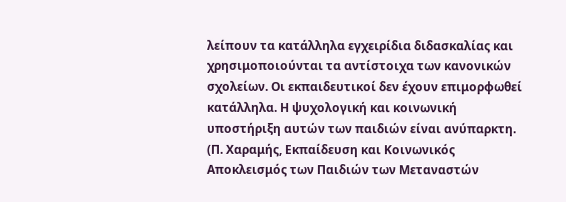λείπουν τα κατάλληλα εγχειρίδια διδασκαλίας και χρησιμοποιούνται τα αντίστοιχα των κανονικών σχολείων. Οι εκπαιδευτικοί δεν έχουν επιμορφωθεί κατάλληλα. Η ψυχολογική και κοινωνική υποστήριξη αυτών των παιδιών είναι ανύπαρκτη. (Π. Χαραμής, Εκπαίδευση και Κοινωνικός Αποκλεισμός των Παιδιών των Μεταναστών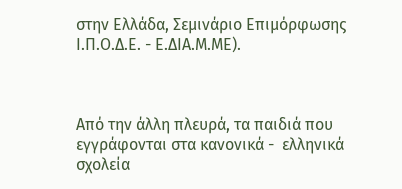στην Ελλάδα, Σεμινάριο Επιμόρφωσης Ι.Π.Ο.Δ.Ε. - Ε.ΔΙΑ.Μ.ΜΕ).



Από την άλλη πλευρά, τα παιδιά που εγγράφονται στα κανονικά -  ελληνικά σχολεία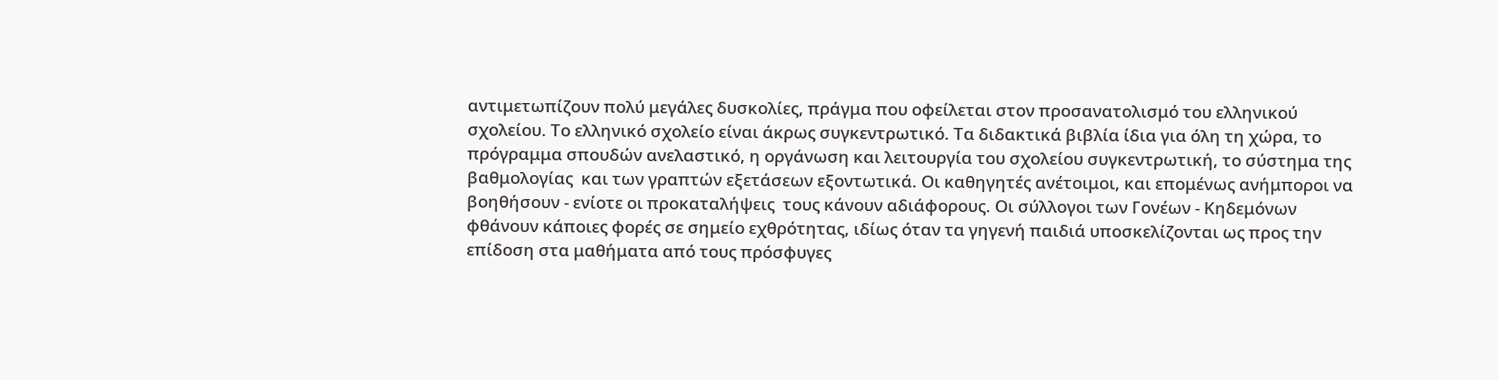αντιμετωπίζουν πολύ μεγάλες δυσκολίες, πράγμα που οφείλεται στον προσανατολισμό του ελληνικού σχολείου. Το ελληνικό σχολείο είναι άκρως συγκεντρωτικό. Τα διδακτικά βιβλία ίδια για όλη τη χώρα, το πρόγραμμα σπουδών ανελαστικό, η οργάνωση και λειτουργία του σχολείου συγκεντρωτική, το σύστημα της βαθμολογίας  και των γραπτών εξετάσεων εξοντωτικά. Οι καθηγητές ανέτοιμοι, και επομένως ανήμποροι να βοηθήσουν - ενίοτε οι προκαταλήψεις  τους κάνουν αδιάφορους. Οι σύλλογοι των Γονέων - Κηδεμόνων φθάνουν κάποιες φορές σε σημείο εχθρότητας, ιδίως όταν τα γηγενή παιδιά υποσκελίζονται ως προς την επίδοση στα μαθήματα από τους πρόσφυγες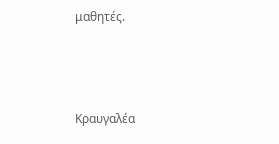μαθητές.



Κραυγαλέα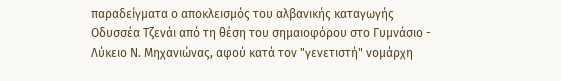παραδείγματα ο αποκλεισμός του αλβανικής καταγωγής Οδυσσέα Τζενάι από τη θέση του σημαιοφόρου στο Γυμνάσιο - Λύκειο Ν. Μηχανιώνας, αφού κατά τον "γενετιστή" νομάρχη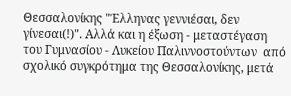Θεσσαλονίκης "Έλληνας γεννιέσαι, δεν γίνεσαι(!)". Αλλά και η έξωση - μεταστέγαση του Γυμνασίου - Λυκείου Παλιννοστούντων  από σχολικό συγκρότημα της Θεσσαλονίκης, μετά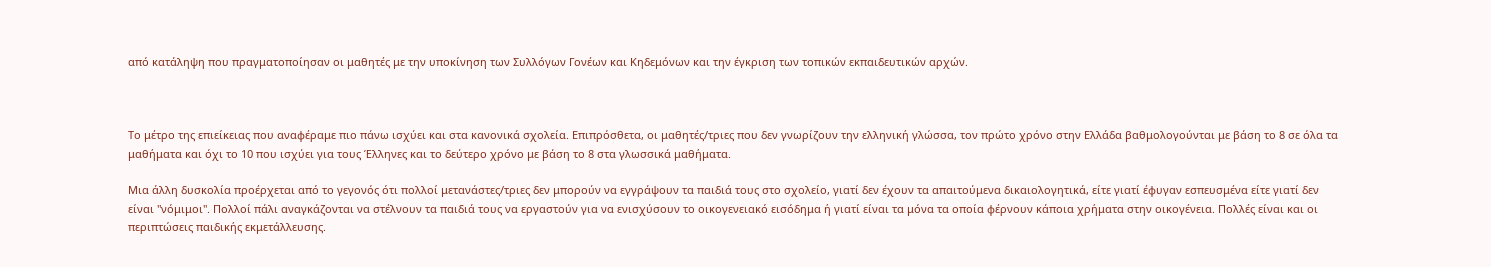από κατάληψη που πραγματοποίησαν οι μαθητές με την υποκίνηση των Συλλόγων Γονέων και Κηδεμόνων και την έγκριση των τοπικών εκπαιδευτικών αρχών.



Το μέτρο της επιείκειας που αναφέραμε πιο πάνω ισχύει και στα κανονικά σχολεία. Επιπρόσθετα, οι μαθητές/τριες που δεν γνωρίζουν την ελληνική γλώσσα, τον πρώτο χρόνο στην Ελλάδα βαθμολογούνται με βάση το 8 σε όλα τα μαθήματα και όχι το 10 που ισχύει για τους Έλληνες και το δεύτερο χρόνο με βάση το 8 στα γλωσσικά μαθήματα.

Μια άλλη δυσκολία προέρχεται από το γεγονός ότι πολλοί μετανάστες/τριες δεν μπορούν να εγγράψουν τα παιδιά τους στο σχολείο, γιατί δεν έχουν τα απαιτούμενα δικαιολογητικά, είτε γιατί έφυγαν εσπευσμένα είτε γιατί δεν είναι "νόμιμοι". Πολλοί πάλι αναγκάζονται να στέλνουν τα παιδιά τους να εργαστούν για να ενισχύσουν το οικογενειακό εισόδημα ή γιατί είναι τα μόνα τα οποία φέρνουν κάποια χρήματα στην οικογένεια. Πολλές είναι και οι περιπτώσεις παιδικής εκμετάλλευσης.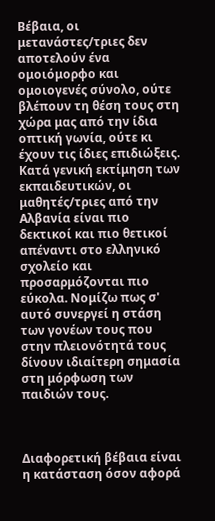Βέβαια, οι μετανάστες/τριες δεν αποτελούν ένα ομοιόμορφο και ομοιογενές σύνολο, ούτε βλέπουν τη θέση τους στη χώρα μας από την ίδια οπτική γωνία, ούτε κι έχουν τις ίδιες επιδιώξεις. Κατά γενική εκτίμηση των εκπαιδευτικών, οι μαθητές/τριες από την Αλβανία είναι πιο δεκτικοί και πιο θετικοί απέναντι στο ελληνικό σχολείο και προσαρμόζονται πιο εύκολα. Νομίζω πως σ' αυτό συνεργεί η στάση των γονέων τους που στην πλειονότητά τους δίνουν ιδιαίτερη σημασία στη μόρφωση των παιδιών τους.



Διαφορετική βέβαια είναι η κατάσταση όσον αφορά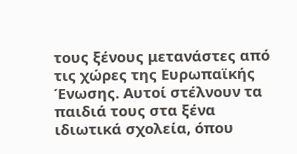τους ξένους μετανάστες από τις χώρες της Ευρωπαϊκής Ένωσης. Αυτοί στέλνουν τα παιδιά τους στα ξένα ιδιωτικά σχολεία, όπου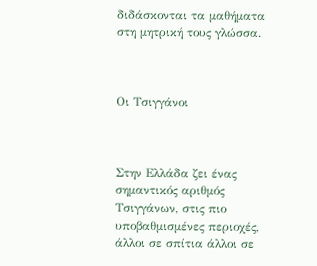διδάσκονται τα μαθήματα στη μητρική τους γλώσσα.



Οι Τσιγγάνοι



Στην Ελλάδα ζει ένας σημαντικός αριθμός Τσιγγάνων, στις πιο υποβαθμισμένες περιοχές, άλλοι σε σπίτια άλλοι σε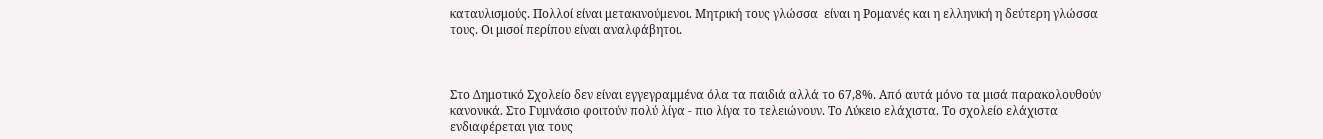καταυλισμούς. Πολλοί είναι μετακινούμενοι. Μητρική τους γλώσσα  είναι η Ρομανές και η ελληνική η δεύτερη γλώσσα τους. Οι μισοί περίπου είναι αναλφάβητοι.



Στο Δημοτικό Σχολείο δεν είναι εγγεγραμμένα όλα τα παιδιά αλλά το 67,8%. Από αυτά μόνο τα μισά παρακολουθούν κανονικά. Στο Γυμνάσιο φοιτούν πολύ λίγα - πιο λίγα το τελειώνουν. Το Λύκειο ελάχιστα. Το σχολείο ελάχιστα ενδιαφέρεται για τους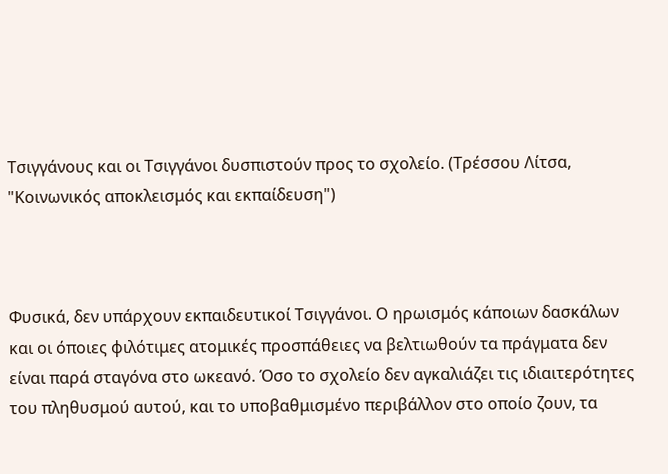Τσιγγάνους και οι Τσιγγάνοι δυσπιστούν προς το σχολείο. (Τρέσσου Λίτσα, "Κοινωνικός αποκλεισμός και εκπαίδευση")



Φυσικά, δεν υπάρχουν εκπαιδευτικοί Τσιγγάνοι. Ο ηρωισμός κάποιων δασκάλων και οι όποιες φιλότιμες ατομικές προσπάθειες να βελτιωθούν τα πράγματα δεν είναι παρά σταγόνα στο ωκεανό. Όσο το σχολείο δεν αγκαλιάζει τις ιδιαιτερότητες του πληθυσμού αυτού, και το υποβαθμισμένο περιβάλλον στο οποίο ζουν, τα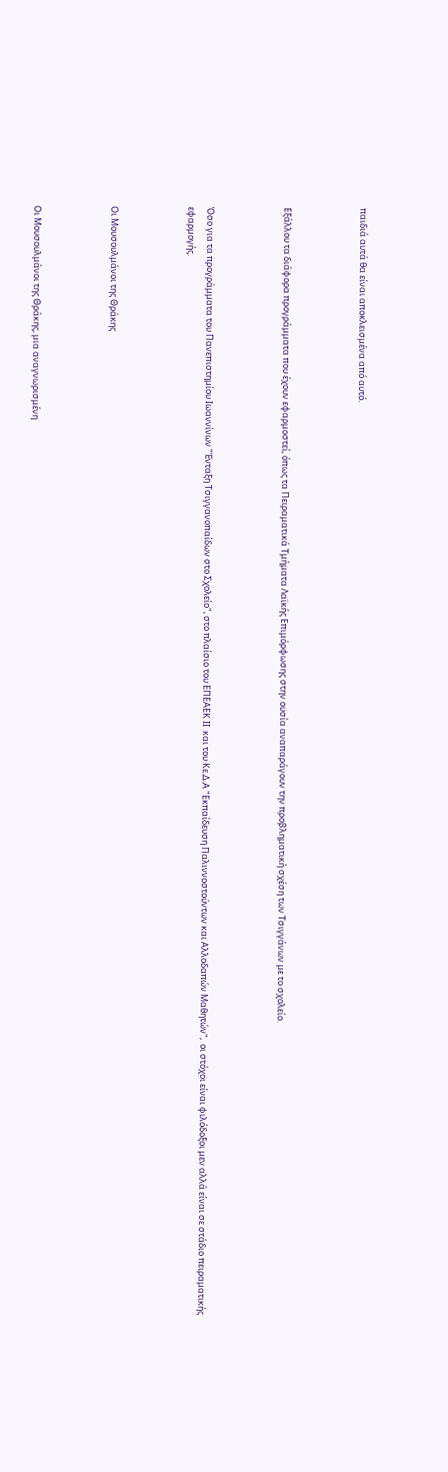παιδιά αυτά θα είναι αποκλεισμένα από αυτό.



Εξάλλου τα διάφορα προγράμματα που έχουν εφαρμοστεί, όπως τα Πειραματικά Τμήματα Λαϊκής Επιμόρφωσης στην ουσία αναπαράγουν την προβληματική σχέση των Τσιγγάνων με το σχολείο.



Όσο για τα προγράμματα του Πανεπιστημίου Ιωαννίνων "Ένταξη Τσιγγανοπαίδων στο Σχολείο", στο πλαίσιο του ΕΠΕΑΕΚ ΙΙ  και του Κε.Δ.Α "Εκπαίδευση Παλιννοστούντων και Αλλοδαπών Μαθητών",  οι στόχοι είναι φιλόδοξοι μεν αλλά είναι σε στάδιο πειραματικής εφαρμογής.



Οι Μουσουλμάνοι της Θράκης



Οι Μουσουλμάνοι της Θράκης, μια αναγνωρισμένη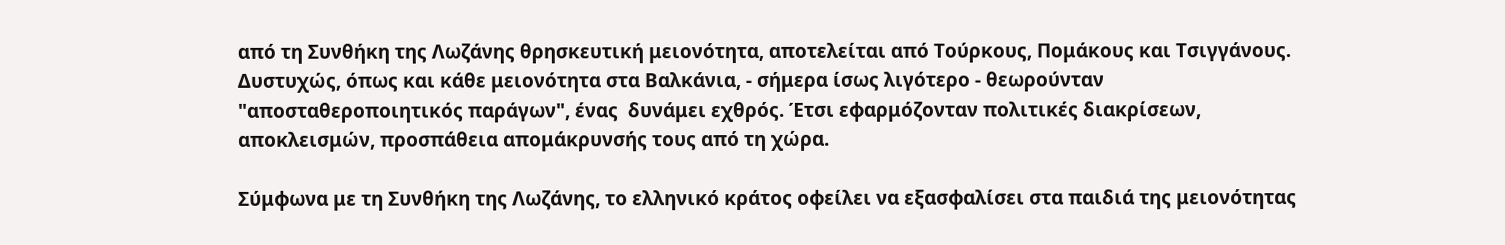από τη Συνθήκη της Λωζάνης θρησκευτική μειονότητα, αποτελείται από Τούρκους, Πομάκους και Τσιγγάνους. Δυστυχώς, όπως και κάθε μειονότητα στα Βαλκάνια, - σήμερα ίσως λιγότερο - θεωρούνταν "αποσταθεροποιητικός παράγων", ένας  δυνάμει εχθρός. Έτσι εφαρμόζονταν πολιτικές διακρίσεων, αποκλεισμών, προσπάθεια απομάκρυνσής τους από τη χώρα.

Σύμφωνα με τη Συνθήκη της Λωζάνης, το ελληνικό κράτος οφείλει να εξασφαλίσει στα παιδιά της μειονότητας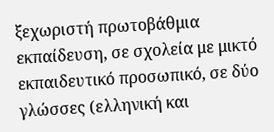ξεχωριστή πρωτοβάθμια εκπαίδευση, σε σχολεία με μικτό εκπαιδευτικό προσωπικό, σε δύο γλώσσες (ελληνική και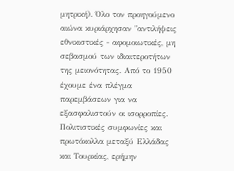μητρική). Όλο τον προηγούμενο αιώνα κυριάρχησαν "αντιλήψεις εθνικιστικές - αφομοιωτικές, μη σεβασμού των ιδιαιτεροτήτων της μειονότητας. Από το 1950 έχουμε ένα πλέγμα παρεμβάσεων για να εξασφαλιστούν οι ισορροπίες. Πολιτιστικές συμφωνίες και πρωτόκολλα μεταξύ Ελλάδας και Τουρκίας, ερήμην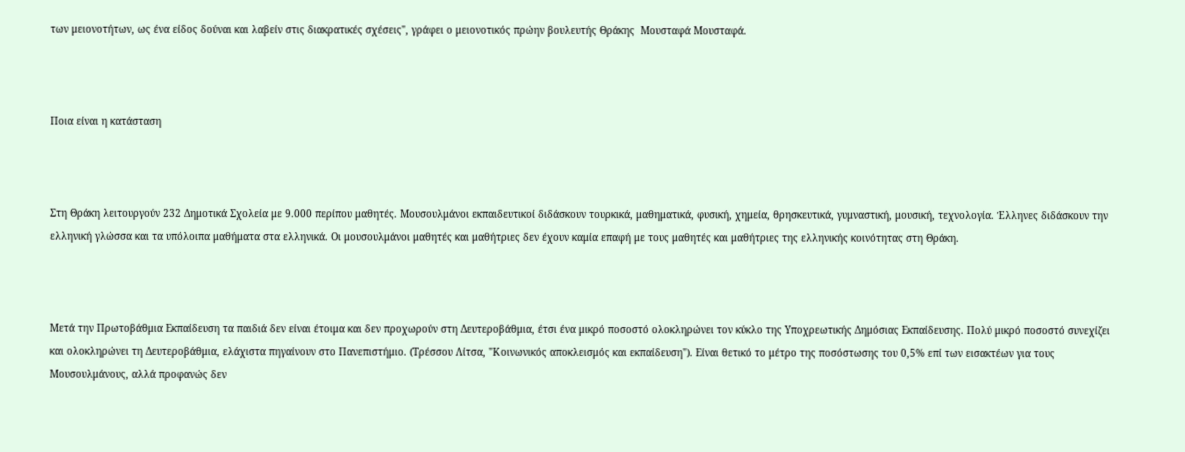των μειονοτήτων, ως ένα είδος δούναι και λαβείν στις διακρατικές σχέσεις", γράφει ο μειονοτικός πρώην βουλευτής Θράκης  Μουσταφά Μουσταφά.



Ποια είναι η κατάσταση



Στη Θράκη λειτουργούν 232 Δημοτικά Σχολεία με 9.000 περίπου μαθητές. Μουσουλμάνοι εκπαιδευτικοί διδάσκουν τουρκικά, μαθηματικά, φυσική, χημεία, θρησκευτικά, γυμναστική, μουσική, τεχνολογία. Έλληνες διδάσκουν την ελληνική γλώσσα και τα υπόλοιπα μαθήματα στα ελληνικά. Οι μουσουλμάνοι μαθητές και μαθήτριες δεν έχουν καμία επαφή με τους μαθητές και μαθήτριες της ελληνικής κοινότητας στη Θράκη.



Μετά την Πρωτοβάθμια Εκπαίδευση τα παιδιά δεν είναι έτοιμα και δεν προχωρούν στη Δευτεροβάθμια, έτσι ένα μικρό ποσοστό ολοκληρώνει τον κύκλο της Υποχρεωτικής Δημόσιας Εκπαίδευσης. Πολύ μικρό ποσοστό συνεχίζει και ολοκληρώνει τη Δευτεροβάθμια, ελάχιστα πηγαίνουν στο Πανεπιστήμιο. (Τρέσσου Λίτσα, "Κοινωνικός αποκλεισμός και εκπαίδευση"). Είναι θετικό το μέτρο της ποσόστωσης του 0,5% επί των εισακτέων για τους Μουσουλμάνους, αλλά προφανώς δεν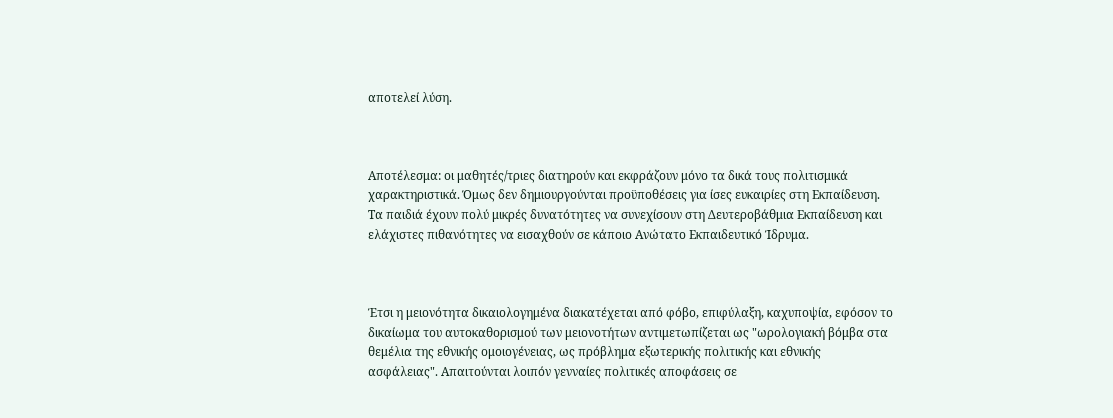αποτελεί λύση.



Αποτέλεσμα: οι μαθητές/τριες διατηρούν και εκφράζουν μόνο τα δικά τους πολιτισμικά χαρακτηριστικά. Όμως δεν δημιουργούνται προϋποθέσεις για ίσες ευκαιρίες στη Εκπαίδευση. Τα παιδιά έχουν πολύ μικρές δυνατότητες να συνεχίσουν στη Δευτεροβάθμια Εκπαίδευση και ελάχιστες πιθανότητες να εισαχθούν σε κάποιο Ανώτατο Εκπαιδευτικό Ίδρυμα.



Έτσι η μειονότητα δικαιολογημένα διακατέχεται από φόβο, επιφύλαξη, καχυποψία, εφόσον το δικαίωμα του αυτοκαθορισμού των μειονοτήτων αντιμετωπίζεται ως "ωρολογιακή βόμβα στα θεμέλια της εθνικής ομοιογένειας, ως πρόβλημα εξωτερικής πολιτικής και εθνικής ασφάλειας". Απαιτούνται λοιπόν γενναίες πολιτικές αποφάσεις σε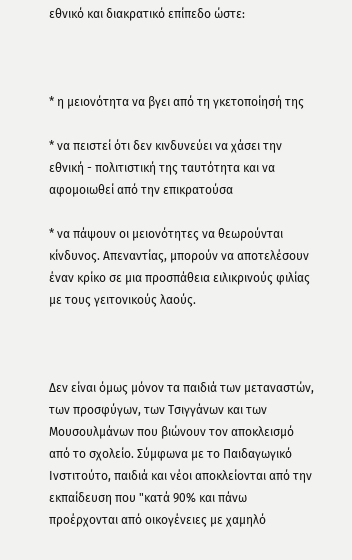εθνικό και διακρατικό επίπεδο ώστε:



* η μειονότητα να βγει από τη γκετοποίησή της

* να πειστεί ότι δεν κινδυνεύει να χάσει την εθνική - πολιτιστική της ταυτότητα και να αφομοιωθεί από την επικρατούσα

* να πάψουν οι μειονότητες να θεωρούνται κίνδυνος. Απεναντίας, μπορούν να αποτελέσουν έναν κρίκο σε μια προσπάθεια ειλικρινούς φιλίας με τους γειτονικούς λαούς.



Δεν είναι όμως μόνον τα παιδιά των μεταναστών, των προσφύγων, των Τσιγγάνων και των Μουσουλμάνων που βιώνουν τον αποκλεισμό από το σχολείο. Σύμφωνα με το Παιδαγωγικό Ινστιτούτο, παιδιά και νέοι αποκλείονται από την εκπαίδευση που "κατά 90% και πάνω προέρχονται από οικογένειες με χαμηλό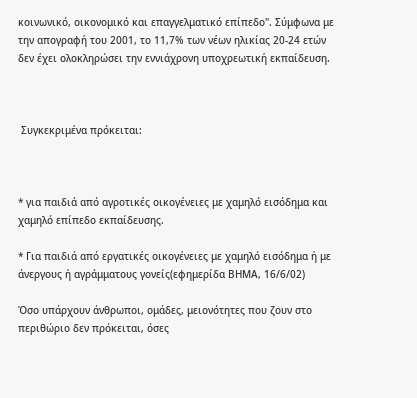κοινωνικό, οικονομικό και επαγγελματικό επίπεδο". Σύμφωνα με την απογραφή του 2001, το 11,7% των νέων ηλικίας 20-24 ετών δεν έχει ολοκληρώσει την εννιάχρονη υποχρεωτική εκπαίδευση.



 Συγκεκριμένα πρόκειται:



* για παιδιά από αγροτικές οικογένειες με χαμηλό εισόδημα και χαμηλό επίπεδο εκπαίδευσης.

* Για παιδιά από εργατικές οικογένειες με χαμηλό εισόδημα ή με άνεργους ή αγράμματους γονείς(εφημερίδα ΒΗΜΑ, 16/6/02)

Όσο υπάρχουν άνθρωποι, ομάδες, μειονότητες που ζουν στο περιθώριο δεν πρόκειται, όσες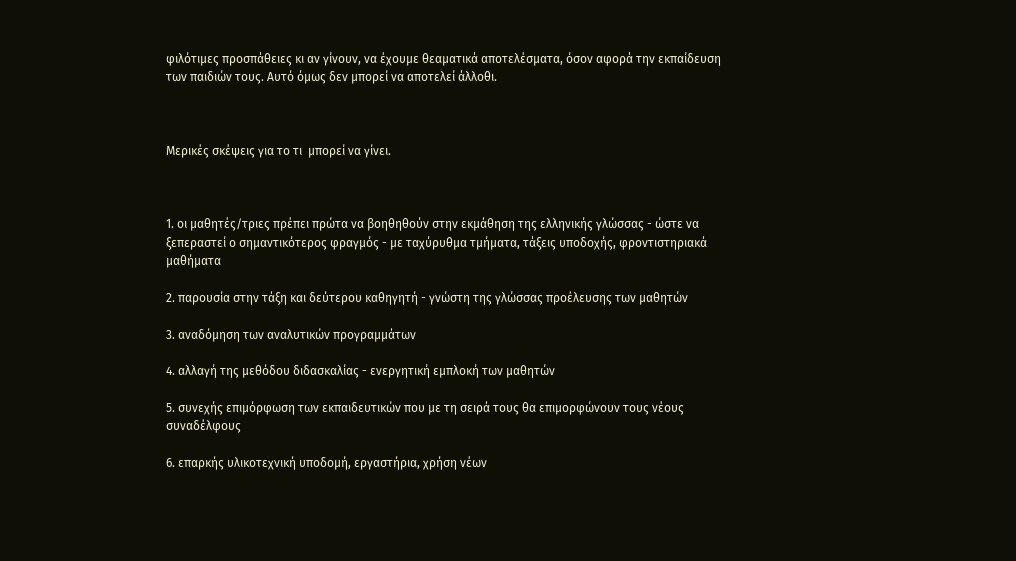φιλότιμες προσπάθειες κι αν γίνουν, να έχουμε θεαματικά αποτελέσματα, όσον αφορά την εκπαίδευση των παιδιών τους. Αυτό όμως δεν μπορεί να αποτελεί άλλοθι.



Μερικές σκέψεις για το τι  μπορεί να γίνει.



1. οι μαθητές/τριες πρέπει πρώτα να βοηθηθούν στην εκμάθηση της ελληνικής γλώσσας - ώστε να ξεπεραστεί ο σημαντικότερος φραγμός - με ταχύρυθμα τμήματα, τάξεις υποδοχής, φροντιστηριακά μαθήματα

2. παρουσία στην τάξη και δεύτερου καθηγητή - γνώστη της γλώσσας προέλευσης των μαθητών

3. αναδόμηση των αναλυτικών προγραμμάτων

4. αλλαγή της μεθόδου διδασκαλίας - ενεργητική εμπλοκή των μαθητών

5. συνεχής επιμόρφωση των εκπαιδευτικών που με τη σειρά τους θα επιμορφώνουν τους νέους συναδέλφους

6. επαρκής υλικοτεχνική υποδομή, εργαστήρια, χρήση νέων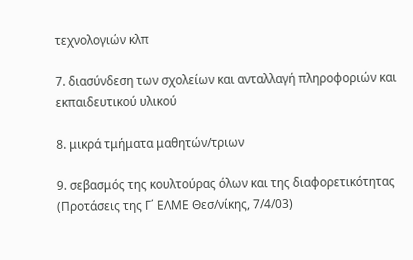τεχνολογιών κλπ

7. διασύνδεση των σχολείων και ανταλλαγή πληροφοριών και εκπαιδευτικού υλικού

8. μικρά τμήματα μαθητών/τριων

9. σεβασμός της κουλτούρας όλων και της διαφορετικότητας (Προτάσεις της Γ΄ ΕΛΜΕ Θεσ/νίκης, 7/4/03)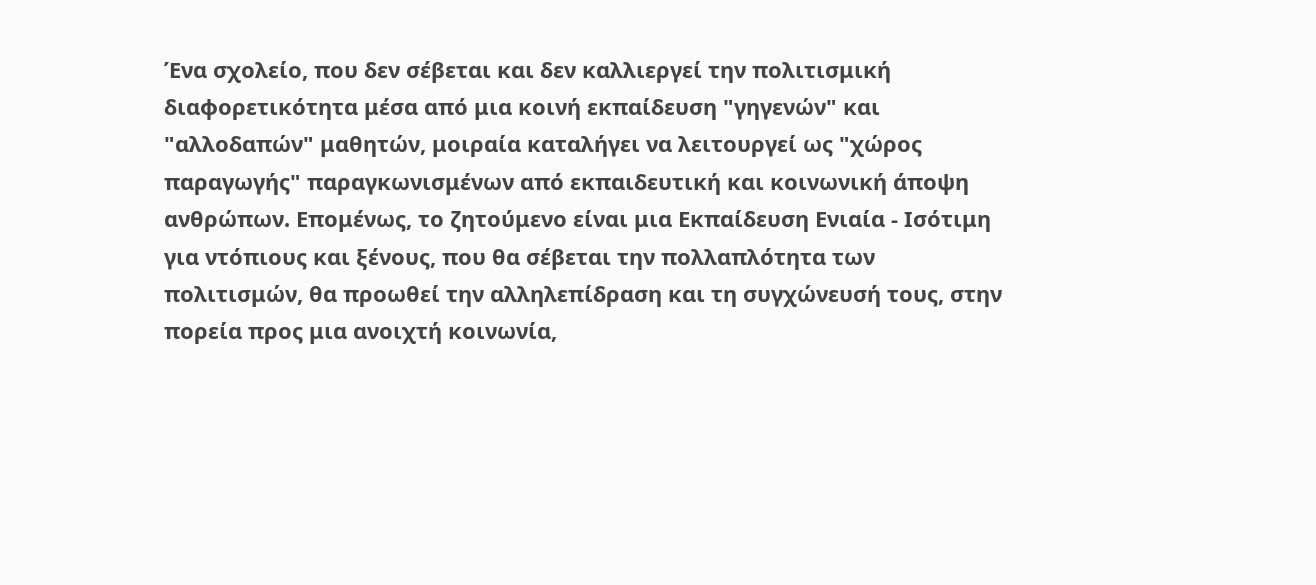Ένα σχολείο, που δεν σέβεται και δεν καλλιεργεί την πολιτισμική διαφορετικότητα μέσα από μια κοινή εκπαίδευση "γηγενών" και "αλλοδαπών" μαθητών, μοιραία καταλήγει να λειτουργεί ως "χώρος παραγωγής" παραγκωνισμένων από εκπαιδευτική και κοινωνική άποψη ανθρώπων. Επομένως, το ζητούμενο είναι μια Εκπαίδευση Ενιαία - Ισότιμη για ντόπιους και ξένους, που θα σέβεται την πολλαπλότητα των πολιτισμών, θα προωθεί την αλληλεπίδραση και τη συγχώνευσή τους, στην πορεία προς μια ανοιχτή κοινωνία,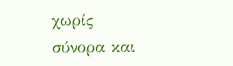χωρίς σύνορα και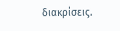διακρίσεις.